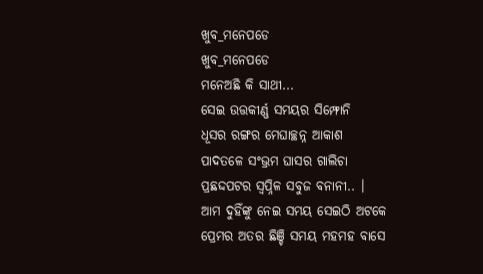ଖୁବ_ମନେପଡେ
ଖୁବ_ମନେପଡେ
ମନେଅଛି କି ସାଥୀ...
ସେଇ ଉତ୍ତକୀର୍ଣ୍ଣ ସମୟର ସିମ୍ଫୋନି
ଧୂସର ରଙ୍ଗର ମେଘାଚ୍ଛନ୍ନ ଆକାଶ
ପାଦତଳେ ସଂଭ୍ରମ ଘାସର ଗାଲିଚା
ପ୍ରଛଦ୍ଦପଟର ସ୍ୱପ୍ନିଳ ସବୁଜ ବନାନୀ.. ।
ଆମ ଦୁହିଁଙ୍କୁ ନେଇ ସମୟ ସେଇଠି ଅଟକେ
ପ୍ରେମର ଅତର ଛିଞ୍ଚି ସମୟ ମହମହ ବାସେ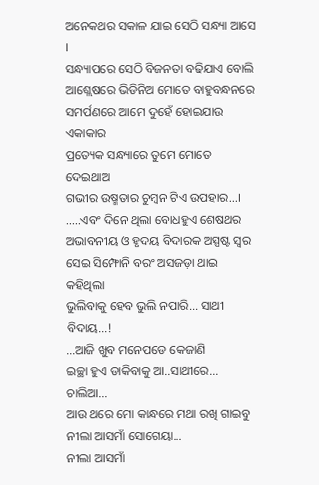ଅନେକଥର ସକାଳ ଯାଇ ସେଠି ସନ୍ଧ୍ୟା ଆସେ ।
ସନ୍ଧ୍ୟାପରେ ସେଠି ବିଜନତା ବଢିଯାଏ ବୋଲି
ଆଶ୍ଲେଷରେ ଭିଡିନିଅ ମୋତେ ବାହୁବନ୍ଧନରେ
ସମର୍ପଣରେ ଆମେ ଦୁହେଁ ହୋଇଯାଉ ଏକାକାର
ପ୍ରତ୍ୟେକ ସନ୍ଧ୍ୟାରେ ତୁମେ ମୋତେ ଦେଇଥାଅ
ଗଭୀର ଉଷ୍ମତାର ଚୁମ୍ବନ ଟିଏ ଉପହାର...।
.....ଏବଂ ଦିନେ ଥିଲା ବୋଧହୁଏ ଶେଷଥର
ଅଭାବନୀୟ ଓ ହୃଦୟ ବିଦାରକ ଅସ୍ପଷ୍ଟ ସ୍ୱର
ସେଇ ସିମ୍ଫୋନି ବରଂ ଅସଜଡ଼ା ଥାଇ କହିଥିଲା
ଭୁଲିବାକୁ ହେବ ଭୁଲି ନପାରି... ସାଥୀ ବିଦାୟ...!
...ଆଜି ଖୁବ ମନେପଡେ କେଜାଣି
ଇଚ୍ଛା ହୁଏ ଡାକିବାକୁ ଆ..ସାଥୀରେ... ଚାଲିଆ...
ଆଉ ଥରେ ମୋ କାନ୍ଧରେ ମଥା ରଖି ଗାଇବୁ
ନୀଲା ଆସମାଁ ସୋଗେୟା...
ନୀଲା ଆସମାଁ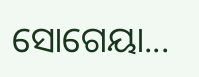ସୋଗେୟା...